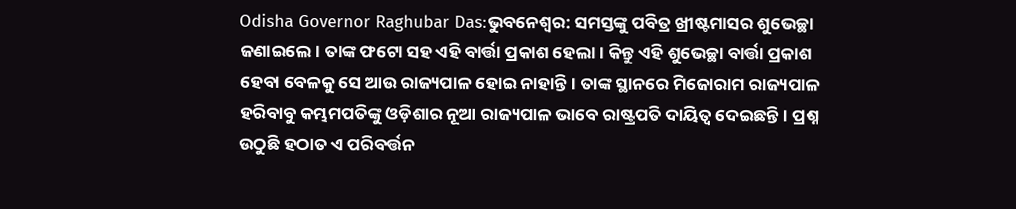Odisha Governor Raghubar Das:ଭୁବନେଶ୍ୱର: ସମସ୍ତଙ୍କୁ ପବିତ୍ର ଖ୍ରୀଷ୍ଟମାସର ଶୁଭେଚ୍ଛା ଜଣାଇଲେ। ତାଙ୍କ ଫଟୋ ସହ ଏହି ବାର୍ତ୍ତା ପ୍ରକାଶ ହେଲା। କିନ୍ତୁ ଏହି ଶୁଭେଚ୍ଛା ବାର୍ତ୍ତା ପ୍ରକାଶ ହେବା ବେଳକୁ ସେ ଆଉ ରାଜ୍ୟପାଳ ହୋଇ ନାହାନ୍ତି। ତାଙ୍କ ସ୍ଥାନରେ ମିଜୋରାମ ରାଜ୍ୟପାଳ ହରିବାବୁ କମ୍ଭମପତିଙ୍କୁ ଓଡ଼ିଶାର ନୂଆ ରାଜ୍ୟପାଳ ଭାବେ ରାଷ୍ଟ୍ରପତି ଦାୟିତ୍ୱ ଦେଇଛନ୍ତି। ପ୍ରଶ୍ନ ଉଠୁଛି ହଠାତ ଏ ପରିବର୍ତ୍ତନ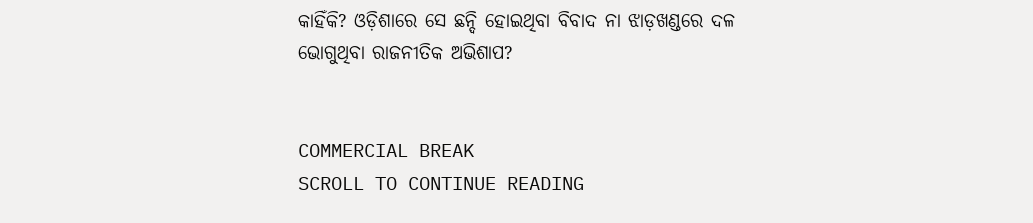କାହିଁକି? ଓଡ଼ିଶାରେ ସେ ଛନ୍ଦି ହୋଇଥିବା ବିବାଦ ନା ଝାଡ଼ଖଣ୍ଡରେ ଦଳ ଭୋଗୁଥିବା ରାଜନୀତିକ ଅଭିଶାପ?


COMMERCIAL BREAK
SCROLL TO CONTINUE READING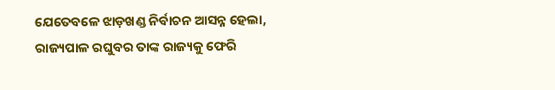ଯେତେବଳେ ଝାଡ଼ଖଣ୍ଡ ନିର୍ବାଚନ ଆସନ୍ନ ହେଲା, ରାଜ୍ୟପାଳ ରଘୁବର ତାଙ୍କ ରାଜ୍ୟକୁ ଫେରି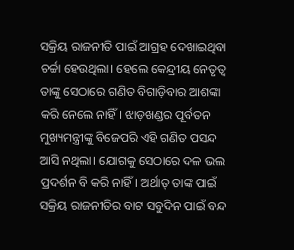ସକ୍ରିୟ ରାଜନୀତି ପାଇଁ ଆଗ୍ରହ ଦେଖାଇଥିବା ଚର୍ଚ୍ଚା ହେଉଥିଲା। ହେଲେ କେନ୍ଦ୍ରୀୟ ନେତୃତ୍ୱ ତାଙ୍କୁ ସେଠାରେ ଗଣିତ ବିଗାଡ଼ିବାର ଆଶଙ୍କା କରି ନେଲେ ନାହିଁ। ଝାଡ଼ଖଣ୍ଡର ପୂର୍ବତନ ମୁଖ୍ୟମନ୍ତ୍ରୀଙ୍କୁ ବିଜେପରି ଏହି ଗଣିତ ପସନ୍ଦ ଆସି ନଥିଲା। ଯୋଗକୁ ସେଠାରେ ଦଳ ଭଲ ପ୍ରଦର୍ଶନ ବି କରି ନାହିଁ। ଅର୍ଥାତ୍‍ ତାଙ୍କ ପାଇଁ ସକ୍ରିୟ ରାଜନୀତିର ବାଟ ସବୁଦିନ ପାଇଁ ବନ୍ଦ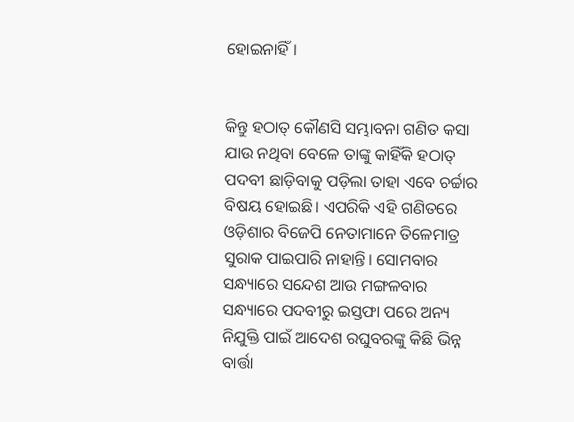ହୋଇନାହିଁ।


କିନ୍ତୁ ହଠାତ୍‍ କୌଣସି ସମ୍ଭାବନା ଗଣିତ କସା ଯାଉ ନଥିବା ବେଳେ ତାଙ୍କୁ କାହିଁକି ହଠାତ୍‍ ପଦବୀ ଛାଡ଼ିବାକୁ ପଡ଼ିଲା ତାହା ଏବେ ଚର୍ଚ୍ଚାର ବିଷୟ ହୋଇଛି। ଏପରିକି ଏହି ଗଣିତରେ ଓଡ଼ିଶାର ବିଜେପି ନେତାମାନେ ତିଳେମାତ୍ର ସୁରାକ ପାଇପାରି ନାହାନ୍ତି। ସୋମବାର ସନ୍ଧ୍ୟାରେ ସନ୍ଦେଶ ଆଉ ମଙ୍ଗଳବାର ସନ୍ଧ୍ୟାରେ ପଦବୀରୁ ଇସ୍ତଫା ପରେ ଅନ୍ୟ ନିଯୁକ୍ତି ପାଇଁ ଆଦେଶ ରଘୁବରଙ୍କୁ କିଛି ଭିନ୍ନ ବାର୍ତ୍ତା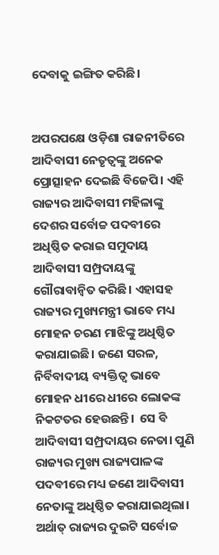ଦେବାକୁ ଇଙ୍ଗିତ କରିଛି।


ଅପରପକ୍ଷେ ଓଡ଼ିଶା ରାଜନୀତିରେ ଆଦିବାସୀ ନେତୃତ୍ୱଙ୍କୁ ଅନେକ ପ୍ରୋତ୍ସାହନ ଦେଇଛି ବିଜେପି। ଏହି ରାଜ୍ୟର ଆଦିବାସୀ ମହିଳାଙ୍କୁ ଦେଶର ସର୍ବୋଚ୍ଚ ପଦବୀରେ ଅଧିଷ୍ଠିତ କରାଇ ସମୁଦାୟ ଆଦିବାସୀ ସମ୍ପ୍ରଦାୟଙ୍କୁ ଗୌରାବାନ୍ୱିତ କରିଛି। ଏହାସହ ରାଜ୍ୟର ମୁଖ୍ୟମନ୍ତ୍ରୀ ଭାବେ ମଧ୍ୟ ମୋହନ ଚରଣ ମାଝିଙ୍କୁ ଅଧିଷ୍ଠିତ କରାଯାଇଛି। ଜଣେ ସରଳ, ନିର୍ବିବାଦୀୟ ବ୍ୟକ୍ତିତ୍ୱ ଭାବେ ମୋହନ ଧୀରେ ଧୀରେ ଲୋକଙ୍କ ନିକଟତର ହେଉଛନ୍ତି।  ସେ ବି ଆଦିବାସୀ ସମ୍ପ୍ରଦାୟର ନେତା। ପୁଣି  ରାଜ୍ୟର ମୁଖ୍ୟ ରାଜ୍ୟପାଳଙ୍କ ପଦବୀରେ ମଧ୍ୟ ଜଣେ ଆଦିବାସୀ ନେତାଙ୍କୁ ଅଧିଷ୍ଠିତ କରାଯାଇଥିଲା। ଅର୍ଥାତ୍‍ ରାଜ୍ୟର ଦୁଇଟି ସର୍ବୋଚ୍ଚ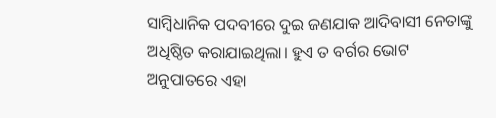ସାମ୍ବିଧାନିକ ପଦବୀରେ ଦୁଇ ଜଣଯାକ ଆଦିବାସୀ ନେତାଙ୍କୁ ଅଧିଷ୍ଠିତ କରାଯାଇଥିଲା। ହୁଏ ତ ବର୍ଗର ଭୋଟ ଅନୁପାତରେ ଏହା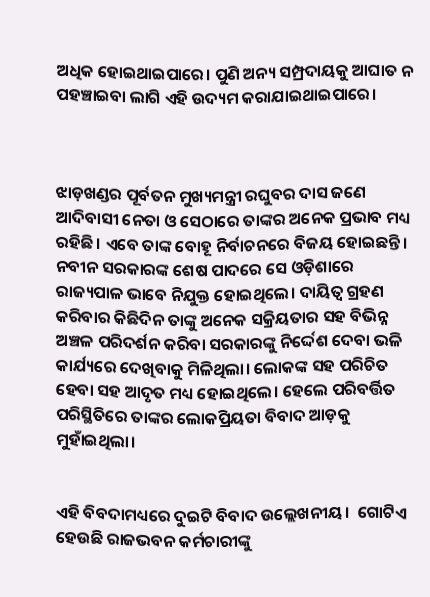ଅଧିକ ହୋଇଥାଇପାରେ। ପୁଣି ଅନ୍ୟ ସମ୍ପ୍ରଦାୟକୁ ଆଘାତ ନ ପହଞ୍ଚାଇବା ଲାଗି ଏହି ଉଦ୍ୟମ କରାଯାଇଥାଇପାରେ।



ଝାଡ଼ଖଣ୍ଡର ପୂର୍ବତନ ମୁଖ୍ୟମନ୍ତ୍ରୀ ରଘୁବର ଦାସ ଜଣେ ଆଦିବାସୀ ନେତା ଓ ସେଠାରେ ତାଙ୍କର ଅନେକ ପ୍ରଭାବ ମଧ୍ୟ ରହିଛି। ଏବେ ତାଙ୍କ ବୋହୂ ନିର୍ବାଚନରେ ବିଜୟ ହୋଇଛନ୍ତି। ନବୀନ ସରକାରଙ୍କ ଶେଷ ପାଦରେ ସେ ଓଡ଼ିଶାରେ ରାଜ୍ୟପାଳ ଭାବେ ନିଯୁକ୍ତ ହୋଇଥିଲେ। ଦାୟିତ୍ୱ ଗ୍ରହଣ କରିବାର କିଛିଦିନ ତାଙ୍କୁ ଅନେକ ସକ୍ରିୟତାର ସହ ବିଭିନ୍ନ ଅଞ୍ଚଳ ପରିଦର୍ଶନ କରିବା ସରକାରଙ୍କୁ ନିର୍ଦ୍ଦେଶ ଦେବା ଭଳି କାର୍ଯ୍ୟରେ ଦେଖିବାକୁ ମିଳିଥିଲା। ଲୋକଙ୍କ ସହ ପରିଚିତ ହେବା ସହ ଆଦୃତ ମଧ୍ୟ ହୋଇଥିଲେ। ହେଲେ ପରିବର୍ତ୍ତିତ ପରିସ୍ଥିତିରେ ତାଙ୍କର ଲୋକପ୍ରିୟତା ବିବାଦ ଆଡ଼କୁ ମୁହାଁଇଥିଲା।


ଏହି ବିବଦାମଧ୍ୟରେ ଦୁଇଟି ବିବାଦ ଉଲ୍ଲେଖନୀୟ।  ଗୋଟିଏ ହେଉଛି ରାଜଭବନ କର୍ମଚାରୀଙ୍କୁ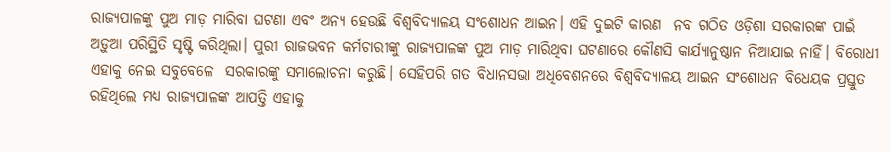ରାଜ୍ୟପାଳଙ୍କୁ ପୁଅ ମାଡ଼ ମାରିବା ଘଟଣା ଏବଂ ଅନ୍ୟ ହେଉଛି ବିଶ୍ୱବିଦ୍ୟାଳୟ ସଂଶୋଧନ ଆଇନ। ଏହି ଦୁଇଟି କାରଣ  ନବ ଗଠିତ ଓଡ଼ିଶା ସରକାରଙ୍କ ପାଇଁ ଅଡ଼ୁଆ ପରିସ୍ଥିତି ସୃଷ୍ଟି କରିଥିଲା। ପୁରୀ ରାଜଭବନ କର୍ମଚାରୀଙ୍କୁ ରାଜ୍ୟପାଳଙ୍କ ପୁଅ ମାଡ଼ ମାରିଥିବା ଘଟଣାରେ କୌଣସି କାର୍ଯ୍ୟାନୁଷ୍ଠାନ ନିଆଯାଇ ନାହିଁ। ବିରୋଧୀ ଏହାକୁ ନେଇ ସବୁବେଳେ  ସରକାରଙ୍କୁ ସମାଲୋଚନା କରୁଛି। ସେହିପରି ଗତ ବିଧାନସଭା ଅଧିବେଶନରେ ବିଶ୍ୱବିଦ୍ୟାଳୟ ଆଇନ ସଂଶୋଧନ ବିଧେୟକ ପ୍ରସ୍ତୁତ ରହିଥିଲେ ମଧ୍ୟ ରାଜ୍ୟପାଳଙ୍କ ଆପତ୍ତି ଏହାକୁ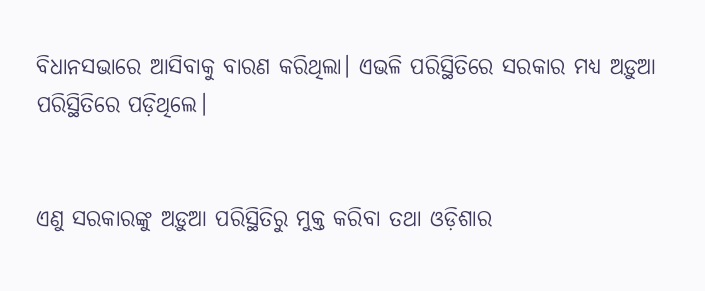ବିଧାନସଭାରେ ଆସିବାକୁ ବାରଣ କରିଥିଲା। ଏଭଳି ପରିସ୍ଥିତିରେ ସରକାର ମଧ୍ୟ ଅଡ଼ୁଆ ପରିସ୍ଥିତିରେ ପଡ଼ିଥିଲେ।


ଏଣୁ ସରକାରଙ୍କୁ ଅଡ଼ୁଆ ପରିସ୍ଥିତିରୁ ମୁକ୍ତ କରିବା ତଥା ଓଡ଼ିଶାର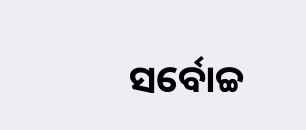ସର୍ବୋଚ୍ଚ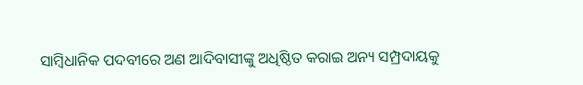ସାମ୍ବିଧାନିକ ପଦବୀରେ ଅଣ ଆଦିବାସୀଙ୍କୁ ଅଧିଷ୍ଠିତ କରାଇ ଅନ୍ୟ ସମ୍ପ୍ରଦାୟକୁ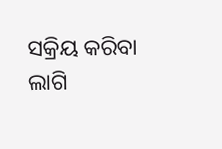ସକ୍ରିୟ କରିବା ଲାଗି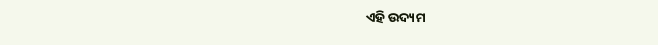ଏହି ଉଦ୍ୟମ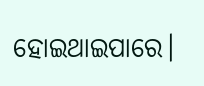ହୋଇଥାଇପାରେ।